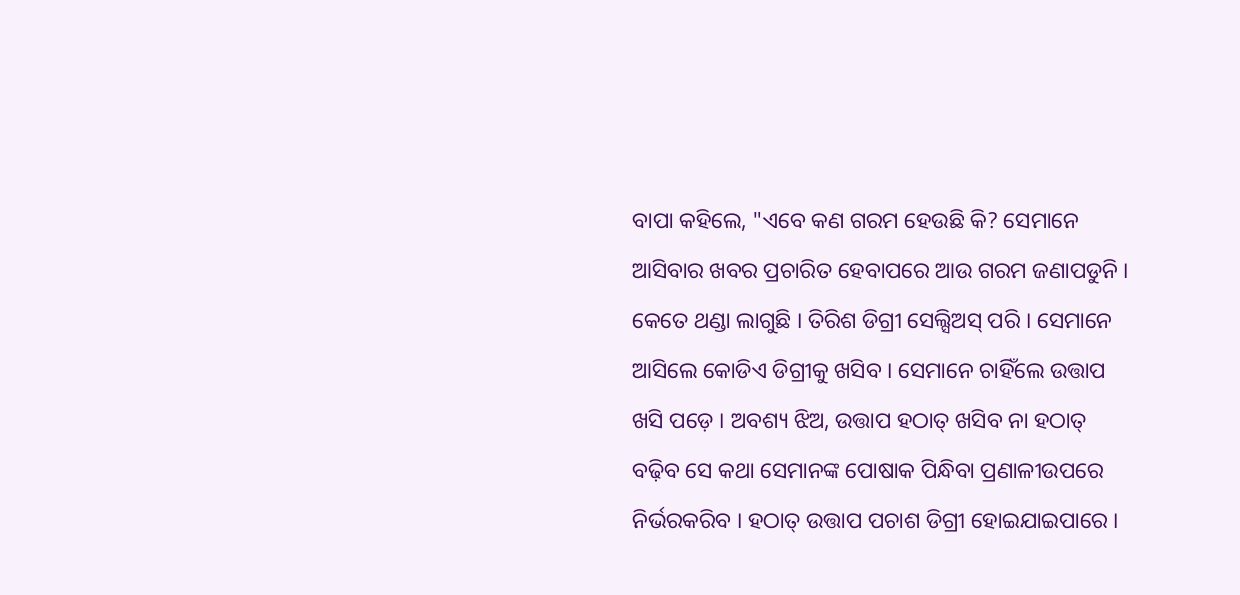ବାପା କହିଲେ, "ଏବେ କଣ ଗରମ ହେଉଛି କି? ସେମାନେ ଆସିବାର ଖବର ପ୍ରଚାରିତ ହେବାପରେ ଆଉ ଗରମ ଜଣାପଡୁନି । କେତେ ଥଣ୍ଡା ଲାଗୁଛି । ତିରିଶ ଡିଗ୍ରୀ ସେଲ୍ସିଅସ୍ ପରି । ସେମାନେ ଆସିଲେ କୋଡିଏ ଡିଗ୍ରୀକୁ ଖସିବ । ସେମାନେ ଚାହିଁଲେ ଉତ୍ତାପ ଖସି ପଡ଼େ । ଅବଶ୍ୟ ଝିଅ, ଉତ୍ତାପ ହଠାତ୍ ଖସିବ ନା ହଠାତ୍ ବଢ଼ିବ ସେ କଥା ସେମାନଙ୍କ ପୋଷାକ ପିନ୍ଧିବା ପ୍ରଣାଳୀଉପରେ ନିର୍ଭରକରିବ । ହଠାତ୍ ଉତ୍ତାପ ପଚାଶ ଡିଗ୍ରୀ ହୋଇଯାଇପାରେ ।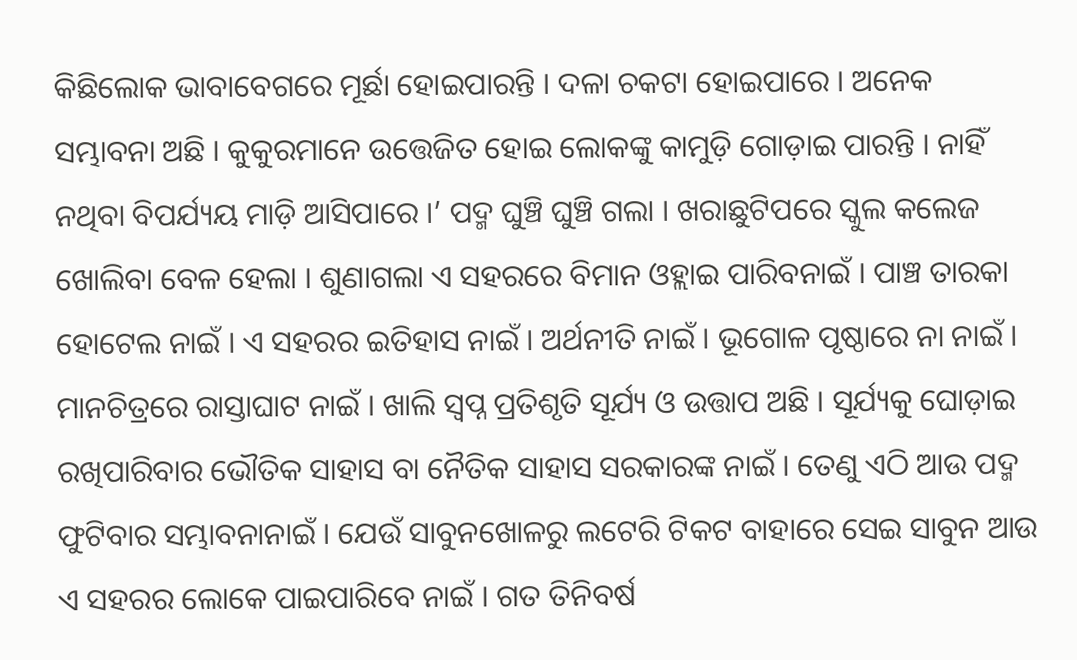କିଛିଲୋକ ଭାବାବେଗରେ ମୂର୍ଛା ହୋଇପାରନ୍ତି । ଦଳା ଚକଟା ହୋଇପାରେ । ଅନେକ ସମ୍ଭାବନା ଅଛି । କୁକୁରମାନେ ଉତ୍ତେଜିତ ହୋଇ ଲୋକଙ୍କୁ କାମୁଡ଼ି ଗୋଡ଼ାଇ ପାରନ୍ତି । ନାହିଁ ନଥିବା ବିପର୍ଯ୍ୟୟ ମାଡ଼ି ଆସିପାରେ ।’ ପଦ୍ମ ଘୁଞ୍ଚି ଘୁଞ୍ଚି ଗଲା । ଖରାଛୁଟିପରେ ସ୍କୁଲ କଲେଜ ଖୋଲିବା ବେଳ ହେଲା । ଶୁଣାଗଲା ଏ ସହରରେ ବିମାନ ଓହ୍ଲାଇ ପାରିବନାଇଁ । ପାଞ୍ଚ ତାରକା ହୋଟେଲ ନାଇଁ । ଏ ସହରର ଇତିହାସ ନାଇଁ । ଅର୍ଥନୀତି ନାଇଁ । ଭୂଗୋଳ ପୃଷ୍ଠାରେ ନା ନାଇଁ । ମାନଚିତ୍ରରେ ରାସ୍ତାଘାଟ ନାଇଁ । ଖାଲି ସ୍ୱପ୍ନ ପ୍ରତିଶୃତି ସୂର୍ଯ୍ୟ ଓ ଉତ୍ତାପ ଅଛି । ସୂର୍ଯ୍ୟକୁ ଘୋଡ଼ାଇ ରଖିପାରିବାର ଭୌତିକ ସାହାସ ବା ନୈତିକ ସାହାସ ସରକାରଙ୍କ ନାଇଁ । ତେଣୁ ଏଠି ଆଉ ପଦ୍ମ ଫୁଟିବାର ସମ୍ଭାବନାନାଇଁ । ଯେଉଁ ସାବୁନଖୋଳରୁ ଲଟେରି ଟିକଟ ବାହାରେ ସେଇ ସାବୁନ ଆଉ ଏ ସହରର ଲୋକେ ପାଇପାରିବେ ନାଇଁ । ଗତ ତିନିବର୍ଷ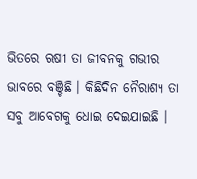ଭିତରେ ଋଷୀ ତା ଜୀବନକୁ ଗଭୀର ଭାବରେ ବଞ୍ଚିଛି । କିଛିଦିନ ନୈରାଶ୍ୟ ତା ସବୁ ଆବେଗକୁ ଧୋଇ ଦେଇଯାଇଛି ।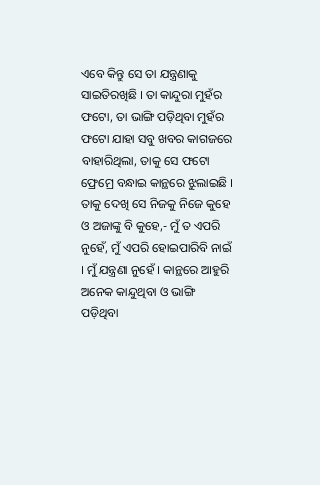ଏବେ କିନ୍ତୁ ସେ ତା ଯନ୍ତ୍ରଣାକୁ ସାଇତିରଖିଛି । ତା କାନ୍ଦୁରା ମୁହଁର ଫଟୋ, ତା ଭାଙ୍ଗି ପଡ଼ିଥିବା ମୁହଁର ଫଟୋ ଯାହା ସବୁ ଖବର କାଗଜରେ ବାହାରିଥିଲା, ତାକୁ ସେ ଫଟୋ ଫ୍ରେମ୍ରେ ବନ୍ଧାଇ କାନ୍ଥରେ ଝୁଲାଇଛି । ତାକୁ ଦେଖି ସେ ନିଜକୁ ନିଜେ କୁହେ ଓ ଅଜାଙ୍କୁ ବି କୁହେ,- ମୁଁ ତ ଏପରି ନୁହେଁ, ମୁଁ ଏପରି ହୋଇପାରିବି ନାଇଁ । ମୁଁ ଯନ୍ତ୍ରଣା ନୁହେଁ । କାନ୍ଥରେ ଆହୁରି ଅନେକ କାନ୍ଦୁଥିବା ଓ ଭାଙ୍ଗି ପଡ଼ିଥିବା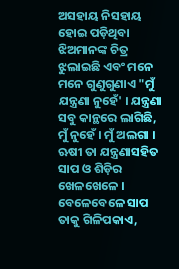ଅସହାୟ ନିସହାୟ ହୋଇ ପଡ଼ିଥିବା ଝିଅମାନଙ୍କ ଚିତ୍ର ଝୁଲାଇଛି ଏବଂ ମନେ ମନେ ଗୁଣୁଗୁଣାଏ "ମୁଁ ଯନ୍ତ୍ରଣା ନୁହେଁ' । ଯନ୍ତ୍ରଣା ସବୁ କାନ୍ଥରେ ଲାଗିଛି, ମୁଁ ନୁହେଁ । ମୁଁ ଅଲଗା । ଋଷୀ ତା ଯନ୍ତ୍ରଣାସହିତ ସାପ ଓ ଶିଡ଼ିର ଖେଳଖେଳେ । ବେଳେବେଳେ ସାପ ତାକୁ ଗିଳିପକାଏ,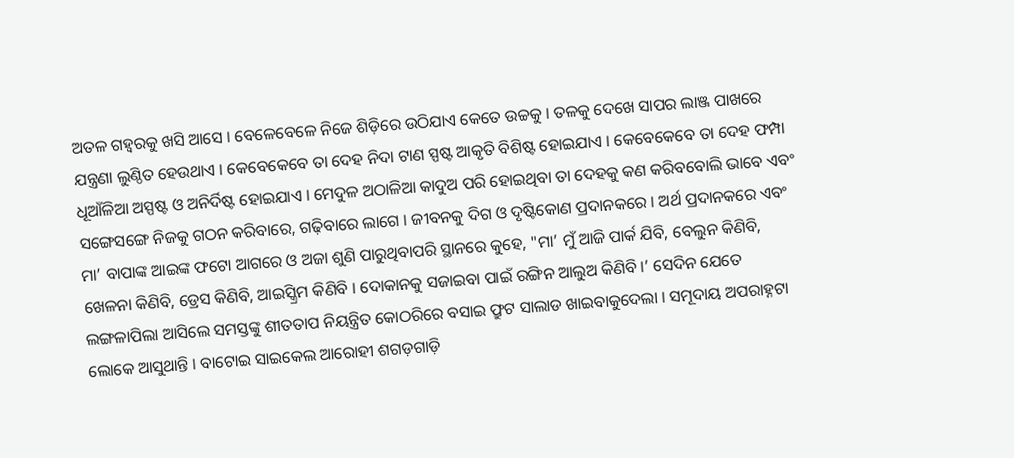ଅତଳ ଗହ୍ୱରକୁ ଖସି ଆସେ । ବେଳେବେଳେ ନିଜେ ଶିଡ଼ିରେ ଉଠିଯାଏ କେତେ ଉଚ୍ଚକୁ । ତଳକୁ ଦେଖେ ସାପର ଲାଞ୍ଜ ପାଖରେ ଯନ୍ତ୍ରଣା ଲୁଣ୍ଠିତ ହେଉଥାଏ । କେବେକେବେ ତା ଦେହ ନିଦା ଟାଣ ସ୍ପଷ୍ଟ ଆକୃତି ବିଶିଷ୍ଟ ହୋଇଯାଏ । କେବେକେବେ ତା ଦେହ ଫମ୍ପା ଧୂଆଁଳିଆ ଅସ୍ପଷ୍ଟ ଓ ଅନିର୍ଦିଷ୍ଟ ହୋଇଯାଏ । ମେଦୁଳ ଅଠାଳିଆ କାଦୁଅ ପରି ହୋଇଥିବା ତା ଦେହକୁ କଣ କରିବବୋଲି ଭାବେ ଏବଂ ସଙ୍ଗେସଙ୍ଗେ ନିଜକୁ ଗଠନ କରିବାରେ, ଗଢ଼ିବାରେ ଲାଗେ । ଜୀବନକୁ ଦିଗ ଓ ଦୃଷ୍ଟିକୋଣ ପ୍ରଦାନକରେ । ଅର୍ଥ ପ୍ରଦାନକରେ ଏବଂ ମା’ ବାପାଙ୍କ ଆଇଙ୍କ ଫଟୋ ଆଗରେ ଓ ଅଜା ଶୁଣି ପାରୁଥିବାପରି ସ୍ଥାନରେ କୁହେ, "ମା’ ମୁଁ ଆଜି ପାର୍କ ଯିବି, ବେଲୁନ କିଣିବି, ଖେଳନା କିଣିବି, ଡ୍ରେସ କିଣିବି, ଆଇସ୍କ୍ରିମ କିଣିବି । ଦୋକାନକୁ ସଜାଇବା ପାଇଁ ରଙ୍ଗିନ ଆଲୁଅ କିଣିବି ।’ ସେଦିନ ଯେତେ ଲଙ୍ଗଳାପିଲା ଆସିଲେ ସମସ୍ତଙ୍କୁ ଶୀତତାପ ନିୟନ୍ତ୍ରିତ କୋଠରିରେ ବସାଇ ଫ୍ରୁଟ ସାଲାଡ ଖାଇବାକୁଦେଲା । ସମୂଦାୟ ଅପରାହ୍ନଟା ଲୋକେ ଆସୁଥାନ୍ତି । ବାଟୋଇ ସାଇକେଲ ଆରୋହୀ ଶଗଡ଼ଗାଡ଼ି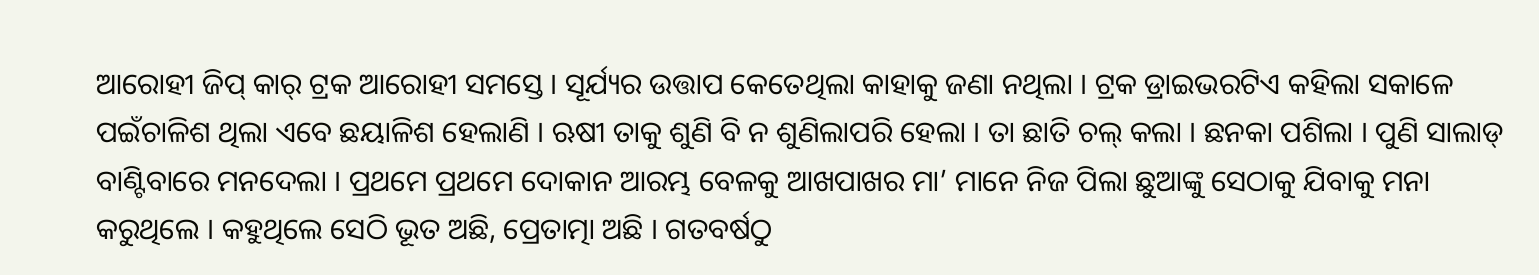ଆରୋହୀ ଜିପ୍ କାର୍ ଟ୍ରକ ଆରୋହୀ ସମସ୍ତେ । ସୂର୍ଯ୍ୟର ଉତ୍ତାପ କେତେଥିଲା କାହାକୁ ଜଣା ନଥିଲା । ଟ୍ରକ ଡ୍ରାଇଭରଟିଏ କହିଲା ସକାଳେ ପଇଁଚାଳିଶ ଥିଲା ଏବେ ଛୟାଳିଶ ହେଲାଣି । ଋଷୀ ତାକୁ ଶୁଣି ବି ନ ଶୁଣିଲାପରି ହେଲା । ତା ଛାତି ଚଲ୍ କଲା । ଛନକା ପଶିଲା । ପୁଣି ସାଲାଡ୍ ବାଣ୍ଟିବାରେ ମନଦେଲା । ପ୍ରଥମେ ପ୍ରଥମେ ଦୋକାନ ଆରମ୍ଭ ବେଳକୁ ଆଖପାଖର ମା’ ମାନେ ନିଜ ପିଲା ଛୁଆଙ୍କୁ ସେଠାକୁ ଯିବାକୁ ମନା କରୁଥିଲେ । କହୁଥିଲେ ସେଠି ଭୂତ ଅଛି, ପ୍ରେତାତ୍ମା ଅଛି । ଗତବର୍ଷଠୁ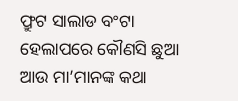ଫ୍ରୁଟ ସାଲାଡ ବଂଟା ହେଲାପରେ କୌଣସି ଛୁଆ ଆଉ ମା’ମାନଙ୍କ କଥା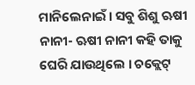ମାନିଲେନାଇଁ । ସବୁ ଶିଶୁ ଋଷୀ ନାନୀ- ଋଷୀ ନାନୀ କହି ତାକୁ ଘେରି ଯାଉଥିଲେ । ଚକ୍ଲେଟ୍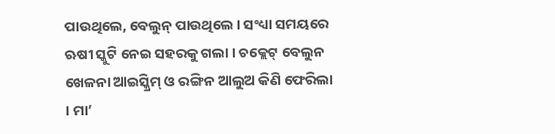ପାଉଥିଲେ, ବେଲୁନ୍ ପାଉଥିଲେ । ସଂଧ୍ୟା ସମୟରେ ଋଷୀ ସ୍କୁଟି ନେଇ ସହରକୁ ଗଲା । ଚକ୍ଲେଟ୍ ବେଲୁନ ଖେଳନା ଆଇସ୍କ୍ରିମ୍ ଓ ରଙ୍ଗିନ ଆଲୁଅ କିଣି ଫେରିଲା । ମା’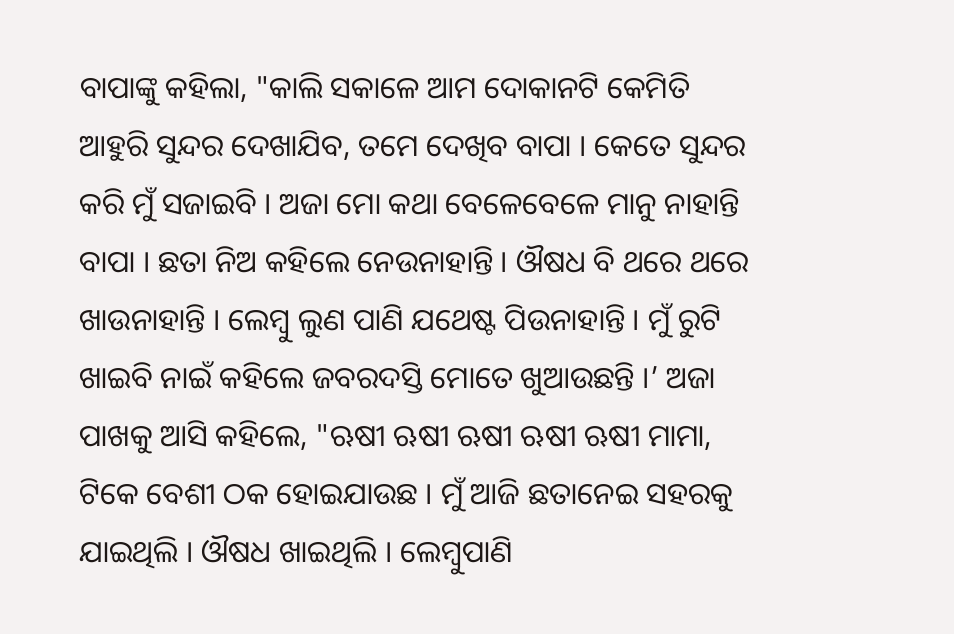ବାପାଙ୍କୁ କହିଲା, "କାଲି ସକାଳେ ଆମ ଦୋକାନଟି କେମିତି ଆହୁରି ସୁନ୍ଦର ଦେଖାଯିବ, ତମେ ଦେଖିବ ବାପା । କେତେ ସୁନ୍ଦର କରି ମୁଁ ସଜାଇବି । ଅଜା ମୋ କଥା ବେଳେବେଳେ ମାନୁ ନାହାନ୍ତି ବାପା । ଛତା ନିଅ କହିଲେ ନେଉନାହାନ୍ତି । ଔଷଧ ବି ଥରେ ଥରେ ଖାଉନାହାନ୍ତି । ଲେମ୍ବୁ ଲୁଣ ପାଣି ଯଥେଷ୍ଟ ପିଉନାହାନ୍ତି । ମୁଁ ରୁଟି ଖାଇବି ନାଇଁ କହିଲେ ଜବରଦସ୍ତି ମୋତେ ଖୁଆଉଛନ୍ତି ।’ ଅଜା ପାଖକୁ ଆସି କହିଲେ, "ଋଷୀ ଋଷୀ ଋଷୀ ଋଷୀ ଋଷୀ ମାମା, ଟିକେ ବେଶୀ ଠକ ହୋଇଯାଉଛ । ମୁଁ ଆଜି ଛତାନେଇ ସହରକୁ ଯାଇଥିଲି । ଔଷଧ ଖାଇଥିଲି । ଲେମ୍ବୁପାଣି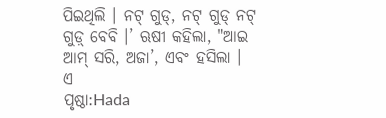ପିଇଥିଲି । ନଟ୍ ଗୁଡ୍, ନଟ୍ ଗୁଡ୍ ନଟ୍ ଗୁଡ଼୍ ବେବି ।’ ଋଷୀ କହିଲା, "ଆଇ ଆମ୍ ସରି, ଅଜା’, ଏବଂ ହସିଲା । ଏ
ପୃଷ୍ଠା:Hada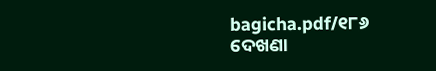bagicha.pdf/୧୮୬
ଦେଖଣା